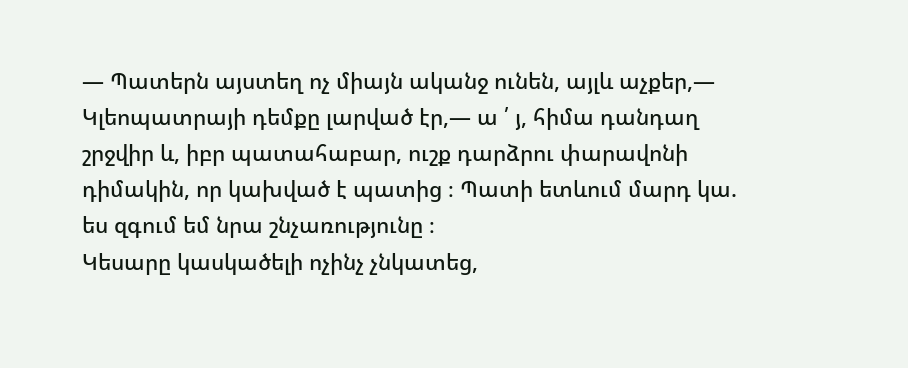— Պատերն այստեղ ոչ միայն ականջ ունեն, այլև աչքեր,— Կլեոպատրայի դեմքը լարված էր,— ա ՛ յ, հիմա դանդաղ շրջվիր և, իբր պատահաբար, ուշք դարձրու փարավոնի դիմակին, որ կախված է պատից ։ Պատի ետևում մարդ կա. ես զգում եմ նրա շնչառությունը ։
Կեսարը կասկածելի ոչինչ չնկատեց,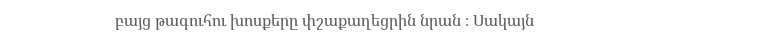բայց թագուհու խոսքերը փշաքաղեցրին նրան ։ Սակայն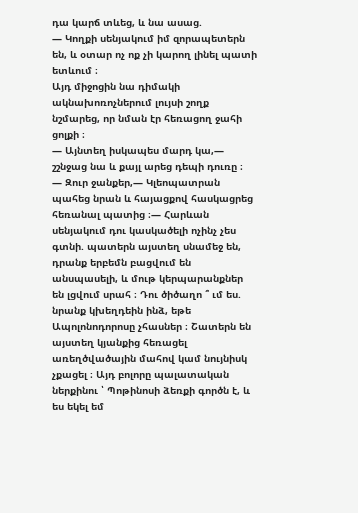դա կարճ տևեց, և նա ասաց.
— Կողքի սենյակում իմ զորապետերն են, և օտար ոչ ոք չի կարող լինել պատի ետևում ։
Այդ միջոցին նա դիմակի ակնախոռոչներում լույսի շողք նշմարեց, որ նման էր հեռացող ջահի ցոլքի ։
— Այնտեղ իսկապես մարդ կա,— շշնջաց նա և քայլ արեց դեպի դուռը ։
— Զուր ջանքեր,— Կլեոպատրան պահեց նրան և հայացքով հասկացրեց հեռանալ պատից ։— Հարևան սենյակում դու կասկածելի ոչինչ չես գտնի. պատերն այստեղ սնամեջ են, դրանք երբեմն բացվում են անսպասելի, և մութ կերպարանքներ են լցվում սրահ ։ Դու ծիծաղո ՞ ւմ ես. նրանք կխեղդեին ինձ, եթե Ապոլոնոդորոսը չհասներ ։ Շատերն են այստեղ կյանքից հեռացել առեղծվածային մահով կամ նույնիսկ չքացել ։ Այդ բոլորը պալատական ներքինու ՝ Պոթինոսի ձեռքի գործն է, և ես եկել եմ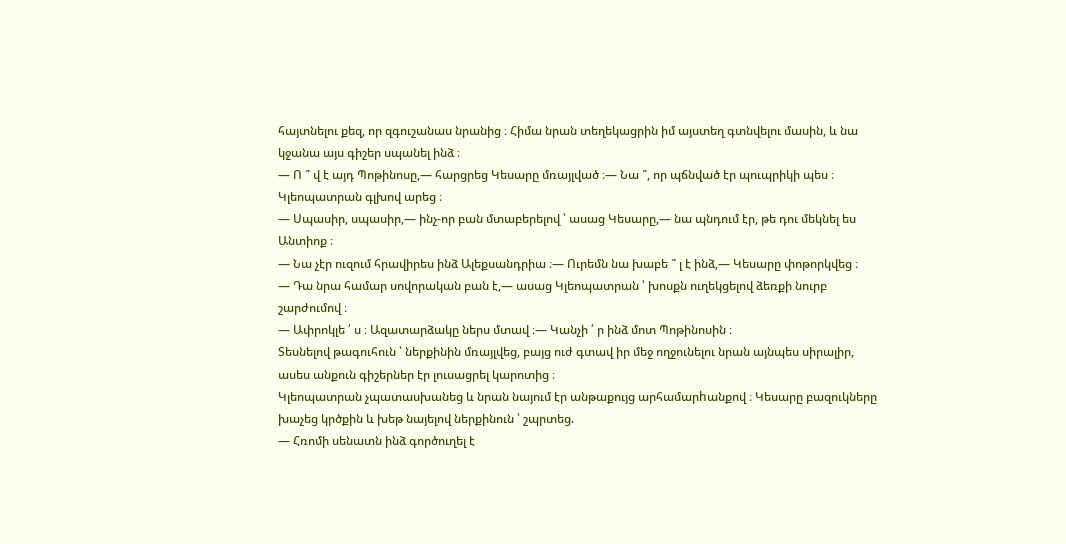հայտնելու քեզ, որ զգուշանաս նրանից ։ Հիմա նրան տեղեկացրին իմ այստեղ գտնվելու մասին, և նա կջանա այս գիշեր սպանել ինձ ։
— Ո ՞ վ է այդ Պոթինոսը,— հարցրեց Կեսարը մռայլված ։— Նա ՞, որ պճնված էր պուպրիկի պես ։
Կլեոպատրան գլխով արեց ։
— Սպասիր, սպասիր,— ինչ-որ բան մտաբերելով ՝ ասաց Կեսարը,— նա պնդում էր, թե դու մեկնել ես Անտիոք ։
— Նա չէր ուզում հրավիրես ինձ Ալեքսանդրիա ։— Ուրեմն նա խաբե ՞ լ է ինձ,— Կեսարը փոթորկվեց ։
— Դա նրա համար սովորական բան է,— ասաց Կլեոպատրան ՝ խոսքն ուղեկցելով ձեռքի նուրբ շարժումով ։
— Ափրոկլե ՛ ս ։ Ազատարձակը ներս մտավ ։— Կանչի ՛ ր ինձ մոտ Պոթինոսին ։
Տեսնելով թագուհուն ՝ ներքինին մռայլվեց, բայց ուժ գտավ իր մեջ ողջունելու նրան այնպես սիրալիր, ասես անքուն գիշերներ էր լուսացրել կարոտից ։
Կլեոպատրան չպատասխանեց և նրան նայում էր անթաքույց արհամարhանքով ։ Կեսարը բազուկները խաչեց կրծքին և խեթ նայելով ներքինուն ՝ շպրտեց.
— Հռոմի սենատն ինձ գործուղել է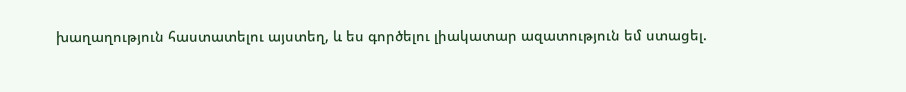խաղաղություն հաստատելու այստեղ, և ես գործելու լիակատար ազատություն եմ ստացել.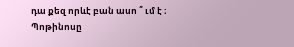դա քեզ որևէ բան ասո ՞ ւմ է ։
Պոթինոսը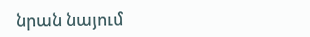նրան նայում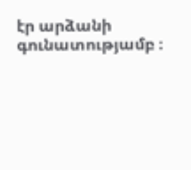էր արձանի գունատությամբ ։